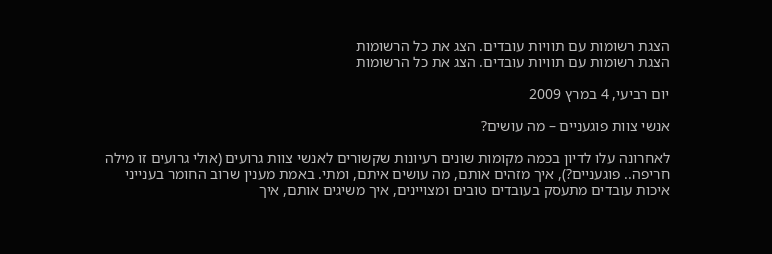הצגת רשומות עם תוויות עובדים. הצג את כל הרשומות
הצגת רשומות עם תוויות עובדים. הצג את כל הרשומות

יום רביעי, 4 במרץ 2009

אנשי צוות פוגעניים – מה עושים?

לאחרונה עלו לדיון בכמה מקומות שונים רעיונות שקשורים לאנשי צוות גרועים (אולי גרועים זו מילה חריפה.. פוגעניים?), איך מזהים אותם, מה עושים איתם, ומתי. באמת מענין שרוב החומר בענייני איכות עובדים מתעסק בעובדים טובים ומצויינים, איך משיגים אותם, איך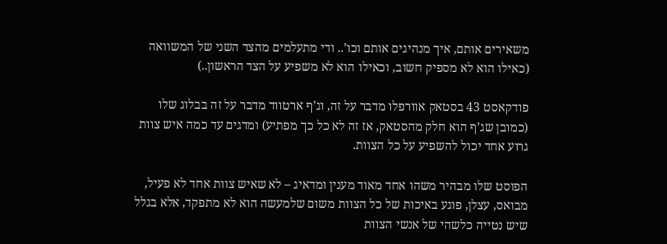משאירים אותם, איך מנהיגים אותם וכו’.. ודי מתעלמים מהצד השני של המשוואה (כאילו הוא לא מספיק חשוב, וכאילו הוא לא משפיע על הצד הראשון..)

פודקאסט 43 בסטאק אוורפלו מדבר על זה, וג’ף ארטווד מדבר על זה בבלוג שלו (כמובן שג’ף הוא חלק מהסטאק, אז זה לא כל כך מפתיע) ומדגים עד כמה איש צוות גרוע אחד יכול להשפיע על כל הצוות.

הפוסט שלו מבהיר משהו אחד מאוד מענין ומדאיג – לא שאיש צוות אחד לא פעיל, מבואס, עצלן, פוגע באיכות של כל הצוות משום שלמעשה הוא לא מתפקד, אלא בגלל שיש נטייה כלשהי של אנשי הצוות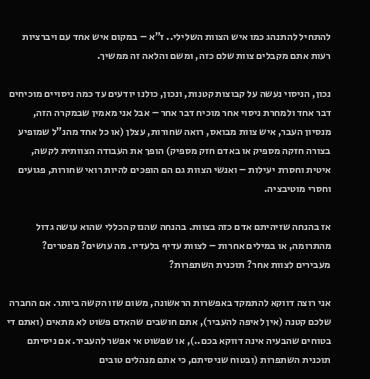להתחיל להתנהג כמו איש הצוות השלילי.. ז”א – במקום איש אחד עם ויברציות רעות אתם מקבלים צוות שלם כזה, ומשם והלאה זה ממשיך.

נכון, הניסוי נעשה על קבוצות קטנות, ונכון, כולנו יודעים עד כמה ניסויים מוכיחים דבר אחד ולמחרת ניסוי אחר מוכיח דבר אחר – אבל אני מאמין שבמקרה הזה, מנסיון העבר, איש צוות מבואס, רואה שחורות, עצלן (או כל אחד מהנ”ל שמופיע בצורה חזקה מספיק או באדם חזק מספיק) הופך את העבודה הצוותית לקשה, איטית וחסרת יעילות – ואנשי הצוות גם הם הופכים להיות רואי שחורות, פגועים וחסרי מוטיבציה.

אז בהנחה שזיהיתם אדם כזה בצוות. בהנחה שהנזק הכללי שהוא עושה גדול מהתרומה, או במילים אחרות – לצוות עדיף בלעדיו. מה עושים? מפטרים? מעבירים לצוות אחר? תוכנית השתפרות?

אני רוצה דווקא להתמקד באפשרות הראשונה, משום שזו הקשה ביותר. אם החברה שלכם קטנה (אין לאיפה להעביר), אתם חושבים שהאדם פשוט לא מתאים (ואתם די בטוחים שהבעיה אינה דווקא בכם..), או שפשוט אי אפשר להעביר. אם ניסיתם תוכנית השתפרות (ובטוח שניסיתם, כי אתם מנהלים טובים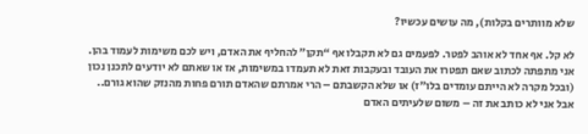שלא מוותרים בקלות), מה עושים עכשיו?

לא קל. אף אחד לא אוהב לפטר. לפעמים גם לא תקבלו אף “תקן” להחליף את האדם, ויש לכם משימות לעמוד בהן. אני מתפתה לכתוב שאם תפטרו את העובד ובעקבות זאת לא תעמדו במשימות, אז או שאתם לא יודעים לתכנן נכון (ובכל מקרה לא הייתם עומדים בלו”ז) או שלא הקשבתם – הרי אמרתם שהאדם תורם פחות מהנזק שהוא גורם.. אבל אני לא כותב את זה – משום שלעיתים האדם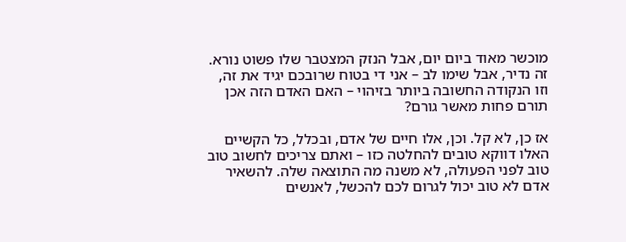מוכשר מאוד ביום יום, אבל הנזק המצטבר שלו פשוט נורא. זה נדיר, אבל שימו לב – אני די בטוח שרובכם יגיד את זה, וזו הנקודה החשובה ביותר בזיהוי – האם האדם הזה אכן תורם פחות מאשר גורם?

אז כן, לא קל. וכן, אלו חיים של אדם, ובכלל, כל הקשיים האלו דווקא טובים להחלטה כזו – ואתם צריכים לחשוב טוב טוב לפני הפעולה, לא משנה מה התוצאה שלה. להשאיר אדם לא טוב יכול לגרום לכם להכשל, לאנשים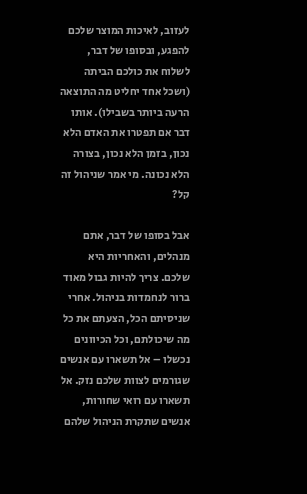לעזוב, לאיכות המוצר שלכם להפגע, ובסופו של דבר, לשלוח את כולכם הביתה (ושכל אחד יחליט מה התוצאה הרעה ביותר בשבילו). אותו דבר אם תפטרו את האדם הלא נכון, בזמן הלא נכון, בצורה הלא נכונה. מי אמר שניהול זה קל?

אבל בסופו של דבר, אתם מנהלים, והאחריות היא שלכם. צריך להיות גבול מאוד ברור לנחמדות בניהול. אחרי שניסיתם הכל, הצעתם את כל מה שיכולתם, וכל הכיוונים נכשלו – אל תשארו עם אנשים שגורמים לצוות שלכם נזק. אל תשארו עם רואי שחורות, אנשים שתקרת הניהול שלהם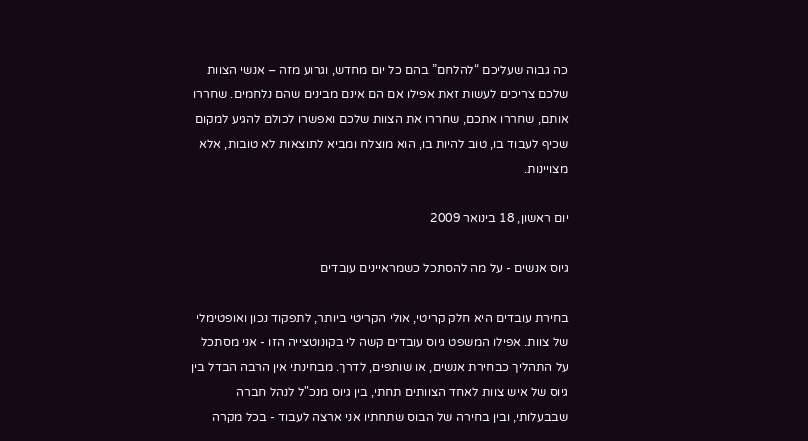כה גבוה שעליכם “להלחם” בהם כל יום מחדש, וגרוע מזה – אנשי הצוות שלכם צריכים לעשות זאת אפילו אם הם אינם מבינים שהם נלחמים. שחררו אותם, שחררו אתכם, שחררו את הצוות שלכם ואפשרו לכולם להגיע למקום שכיף לעבוד בו, טוב להיות בו, הוא מוצלח ומביא לתוצאות לא טובות, אלא מצויינות.

יום ראשון, 18 בינואר 2009

גיוס אנשים - על מה להסתכל כשמראיינים עובדים

בחירת עובדים היא חלק קריטי, אולי הקריטי ביותר, לתפקוד נכון ואופטימלי של צוות. אפילו המשפט גיוס עובדים קשה לי בקונוטצייה הזו - אני מסתכל על התהליך כבחירת אנשים, או שותפים, לדרך. מבחינתי אין הרבה הבדל בין גיוס של איש צוות לאחד הצוותים תחתי, בין גיוס מנכ"ל לנהל חברה שבבעלותי, ובין בחירה של הבוס שתחתיו אני ארצה לעבוד - בכל מקרה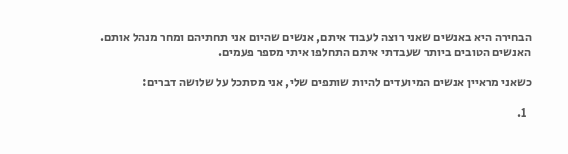הבחירה היא באנשים שאני רוצה לעבוד איתם, אנשים שהיום אני תחתיהם ומחר מנהל אותם. האנשים הטובים ביותר שעבדתי איתם התחלפו איתי מספר פעמים.

כשאני מראיין אנשים המיועדים להיות שותפים שלי, אני מסתכל על שלושה דברים:

  1.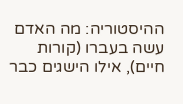ההיסטוריה: מה האדם עשה בעברו (קורות חיים), אילו הישגים כבר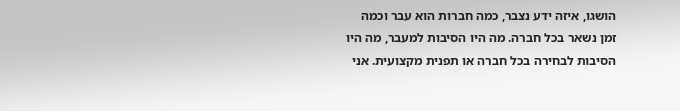הושגו, איזה ידע נצבר, כמה חברות הוא עבר וכמה זמן נשאר בכל חברה. מה היו הסיבות למעבר, מה היו הסיבות לבחירה בכל חברה או תפנית מקצועית. אני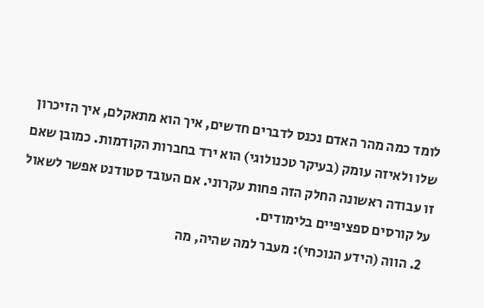לומד כמה מהר האדם נכנס לדברים חדשים, איך הוא מתאקלם, איך הזיכרון שלו ולאיזה עומק (בעיקר טכנולוגי) הוא ירד בחברות הקודמות. כמובן שאם זו עבודה ראשונה החלק הזה פחות עקרוני. אם העובד סטודנט אפשר לשאול על קורסים ספציפיים בלימודים.
  2. הווה (הידע הנוכחי): מעבר למה שהיה, מה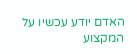האדם יודע עכשיו על המקצוע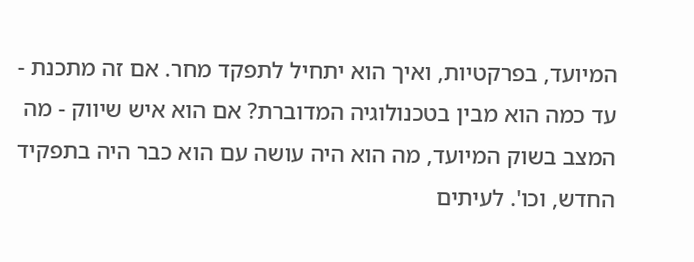המיועד, בפרקטיות, ואיך הוא יתחיל לתפקד מחר. אם זה מתכנת - עד כמה הוא מבין בטכנולוגיה המדוברת? אם הוא איש שיווק - מה המצב בשוק המיועד, מה הוא היה עושה עם הוא כבר היה בתפקיד החדש, וכו'. לעיתים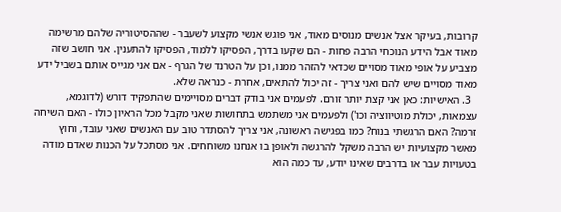קרובות, בעיקר אצל אנשים מנוסים מאוד, אני פוגש אנשי מקצוע לשעבר - שההסיטוריה שלהם מרשימה מאוד אבל הידע הנוכחי הרבה פחות - הם שקעו בדרך, הפסיקו ללמוד, הפסיקו להתענין. אני חושב שזה מצביע על אופי מאוד מסויים שכדאי להזהר ממנו, וכן על הטרנד של הגרף - אם אני מגייס אותם בשביל ידע מאוד מסויים שיש להם ואני צריך - זה יכול להתאים, אחרת - כנראה שלא.
  3. האישיות: כאן אני קצת יותר זורם. לפעמים אני בודק דברים מסויימים שהתפקיד דורש (לדוגמא, עצמאות, יכולת מוטיווציה וכו') ולפעמים אני משתמש בתחושות שאני מקבל מכל הראיון כולו - האם השיחה זרמה? האם הרגשתי בנוח? כמו בפגישה ראשונה, אני צריך להסתדר טוב עם האנשים שאני עובד, וחוץ מאשר מקצועיות יש הרבה משקל להרגשה ולאופן בו אנחנו משוחחים. אני מסתכל על הכנות שאדם מודה בטעויות עבר או בדרבים שאינו יודע, עד כמה הוא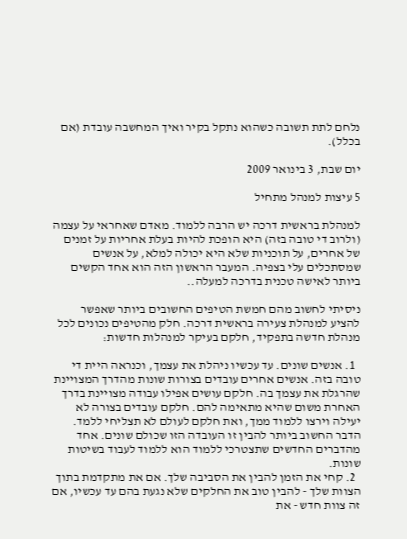נלחם לתת תשובה כשהוא נתקל בקיר ואיך המחשבה עובדת (אם בכלל).

יום שבת, 3 בינואר 2009

5 עיצות למנהל מתחיל

למנהלת בראשית דרכה יש הרבה ללמוד. מאדם שאחראי על עצמה (ולרוב די טובה בזה) היא הופכת להיות בעלת אחריות על זמנים של אחרים, על תוכניות שלא היא יכולה למלא, על אנשים שמסתכלים עלי בצפיה. המעבר הראשון הזה הוא אחד הקשים ביותר לאישה טכנית בדרכה למעלה..

ניסיתי לחשוב מהם חמשת הטיפים החשובים ביותר שאפשר להציע למנהלת צעירה בראשית דרכה. חלק מהטיפים נכונים לכל מנהלת חדשה בתפקיד, חלקם בעיקר למנהלות חדשות:

  1. אנשים שונים. עד עכשיו ניהלת את עצמך, וכנראה היית די טובה בזה. אנשים אחרים עובדים בצורות שונות מהדרך המצויינת שהרגלת את עצמך בה. חלקם עושים אפילו עבודה מצויינת בדרך האחרת משום שהיא מתאימה להם. חלקם עובדים בצורה לא יעילה וירצו ללמוד ממך, ואת חלקם לעולם לא תצליחי ללמד. הדבר החשוב ביותר להבין זו העובדה הזו שכולם שונים. אחד מהדברים החדשים שתצטרכי ללמוד הוא ללמוד לעבוד בשיטות שונות.
  2. קחי את הזמן להבין את הסביבה שלך. אם את מתקדמת בתוך הצוות שלך - להבין טוב את החלקים שלא נגעת בהם עד עכשיו, אם זה צוות חדש - את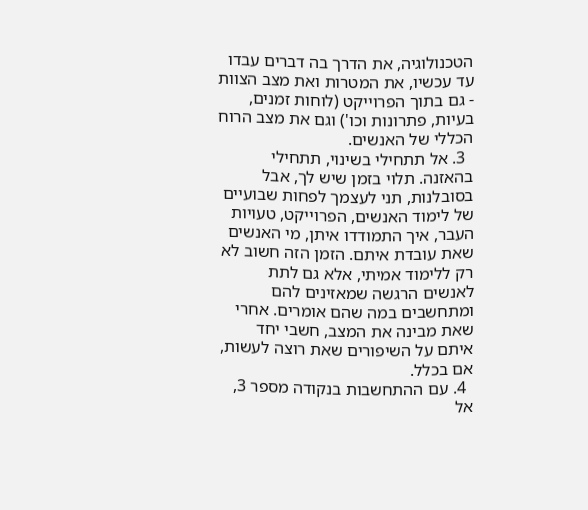הטכנולוגיה, את הדרך בה דברים עבדו עד עכשיו, את המטרות ואת מצב הצוות - גם בתוך הפרוייקט (לוחות זמנים, בעיות, פתרונות וכו') וגם את מצב הרוח הכללי של האנשים.
  3. אל תתחילי בשינוי, תתחילי בהאזנה. תלוי בזמן שיש לך, אבל בסובלנות, תני לעצמך לפחות שבועיים של לימוד האנשים, הפרוייקט, טעויות העבר, איך התמודדו איתן, מי האנשים שאת עובדת איתם. הזמן הזה חשוב לא רק ללימוד אמיתי, אלא גם לתת לאנשים הרגשה שמאזינים להם ומתחשבים במה שהם אומרים. אחרי שאת מבינה את המצב, חשבי יחד איתם על השיפורים שאת רוצה לעשות, אם בכלל.
  4. עם ההתחשבות בנקודה מספר 3, אל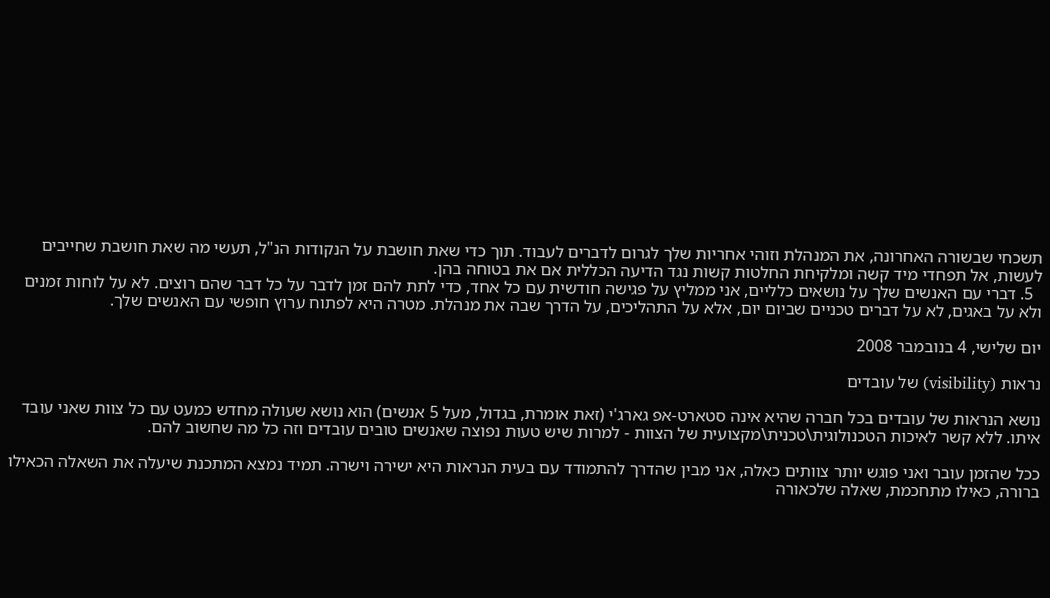תשכחי שבשורה האחרונה, את המנהלת וזוהי אחריות שלך לגרום לדברים לעבוד. תוך כדי שאת חושבת על הנקודות הנ"ל, תעשי מה שאת חושבת שחייבים לעשות, אל תפחדי מיד קשה ומלקיחת החלטות קשות נגד הדיעה הכללית אם את בטוחה בהן.
  5. דברי עם האנשים שלך על נושאים כלליים, אני ממליץ על פגישה חודשית עם כל אחד, כדי לתת להם זמן לדבר על כל דבר שהם רוצים. לא על לוחות זמנים ולא על באגים, לא על דברים טכניים שביום יום, אלא על התהליכים, על הדרך שבה את מנהלת. מטרה היא לפתוח ערוץ חופשי עם האנשים שלך.

יום שלישי, 4 בנובמבר 2008

נראות (visibility) של עובדים

נושא הנראות של עובדים בכל חברה שהיא אינה סטארט-אפ גארג'י (זאת אומרת, בגדול, מעל 5 אנשים) הוא נושא שעולה מחדש כמעט עם כל צוות שאני עובד איתו. ללא קשר לאיכות הטכנולוגית\טכנית\מקצועית של הצוות - למרות שיש טעות נפוצה שאנשים טובים עובדים וזה כל מה שחשוב להם.

ככל שהזמן עובר ואני פוגש יותר צוותים כאלה, אני מבין שהדרך להתמודד עם בעית הנראות היא ישירה וישרה. תמיד נמצא המתכנת שיעלה את השאלה הכאילו ברורה, כאילו מתחכמת, שאלה שלכאורה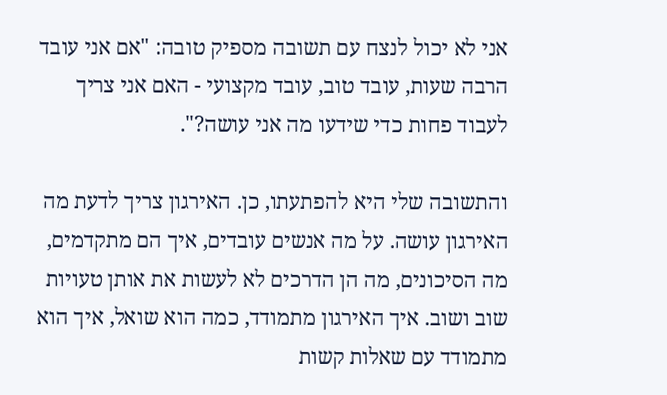אני לא יכול לנצח עם תשובה מספיק טובה: "אם אני עובד הרבה שעות, עובד טוב, עובד מקצועי - האם אני צריך לעבוד פחות כדי שידעו מה אני עושה?".

והתשובה שלי היא להפתעתו, כן. האירגון צריך לדעת מה האירגון עושה. על מה אנשים עובדים, איך הם מתקדמים, מה הסיכונים, מה הן הדרכים לא לעשות את אותן טעויות שוב ושוב. איך האירגון מתמודד, כמה הוא שואל, איך הוא מתמודד עם שאלות קשות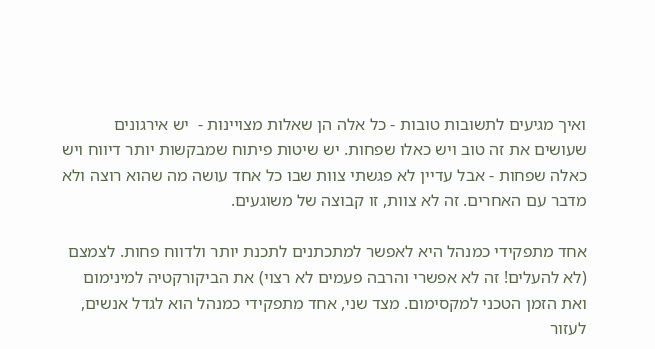ואיך מגיעים לתשובות טובות - כל אלה הן שאלות מצויינות -  יש אירגונים שעושים את זה טוב ויש כאלו שפחות. יש שיטות פיתוח שמבקשות יותר דיווח ויש כאלה שפחות - אבל עדיין לא פגשתי צוות שבו כל אחד עושה מה שהוא רוצה ולא מדבר עם האחרים. זה לא צוות, זו קבוצה של משוגעים.

אחד מתפקידי כמנהל היא לאפשר למתכתנים לתכנת יותר ולדווח פחות. לצמצם (לא להעלים! זה לא אפשרי והרבה פעמים לא רצוי) את הביקורקטיה למינימום ואת הזמן הטכני למקסימום. מצד שני, אחד מתפקידי כמנהל הוא לגדל אנשים, לעזור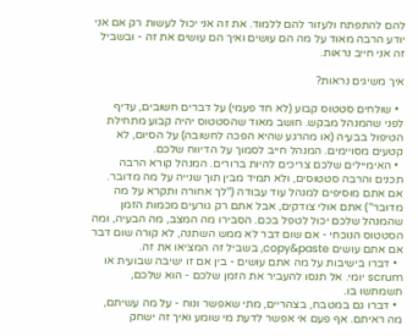להם להתפתח ולעזור להם ללמוד. את זה אני יכול לעשות רק אם אני יודע הרבה מאוד על מה הם עושים ואיך הם עושים את זה - ובשביל זה אני חייב נראות.

איך משיגים נראות?

  • שולחים סטטוס קבוע (לא חד פעמי) על דברים חשובים, עדיף לפני שהמנהל מבקש. חושב מאוד שהסטטוס יהיה קבוע מתחילת הטיפול בבעיה (או מהרגע שהיא הפכה לחשובה) על הסיום, לא קטעים מסויימים. המנהל חייב לסמוך על הדיווח שלכם.
  • האימיילים שלכם צריכים להיות ברורים. המנהל קורא הרבה תכנים והרבה סטטוסים, ולא תמיד מבין תוך שנייה על מה מדובר. אם אתם מוסיפים למנהל עוד עבודה ("לך אחורה ותקרא על מה מדובר") אתם אולי צודקים, אבל אתם רק גורעים מכמות הזמן שהמנהל שלכם יכול לטפל בכם. הסבירו מה המצב, מה הבעיה, ומה הסטטוס הנוכחי - אם שום דבר לא ממש השתנה, לא קורה שום דבר אם אתם עושים copy&paste, בשביל זה המציאו את זה.
  • דברו בישיבות על מה אתם עושים - בין אם זו ישיבה שבועית או scrum יומי. אל תנסו להעביר את הזמן שלכם - הוא שלכם, תשמתשו בו.
  • דברו גם במטבח, בצהריים, מתי שאפשר ונוח - על מה עשיתם, מה ראיתם. אף פעם אי אפשר לדעת מי שומע ואיך זה ישחק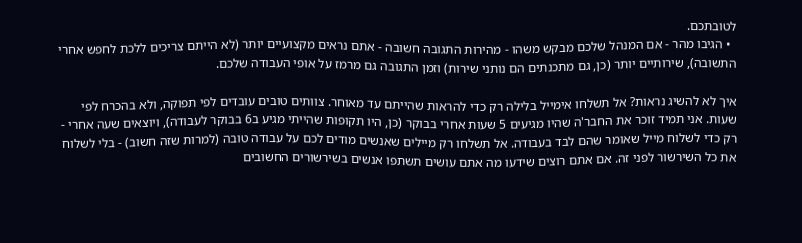לטובתכם.
  • הגיבו מהר - אם המנהל שלכם מבקש משהו - מהירות התגובה חשובה - אתם נראים מקצועיים יותר (לא הייתם צריכים ללכת לחפש אחרי התשובה), שירותיים יותר (כן, גם מתכנתים הם נותני שירות) וזמן התגובה גם מרמז על אופי העבודה שלכם.

איך לא להשיג נראות? אל תשלחו אימייל בלילה רק כדי להראות שהייתם עד מאוחר. צוותים טובים עובדים לפי תפוקה, ולא בהכרח לפי שעות. אני תמיד זוכר את החבר'ה שהיו מגיעים 5 שעות אחרי בבוקר (כן, היו תקופות שהייתי מגיע ב6 בבוקר לעבודה), ויוצאים שעה אחרי - רק כדי לשלוח מייל שאומר שהם לבד בעבודה. אל תשלחו רק מיילים שאנשים מודים לכם על עבודה טובה (למרות שזה חשוב) - בלי לשלוח את כל השירשור לפני זה. אם אתם רוצים שידעו מה אתם עושים תשתפו אנשים בשירשורים החשובים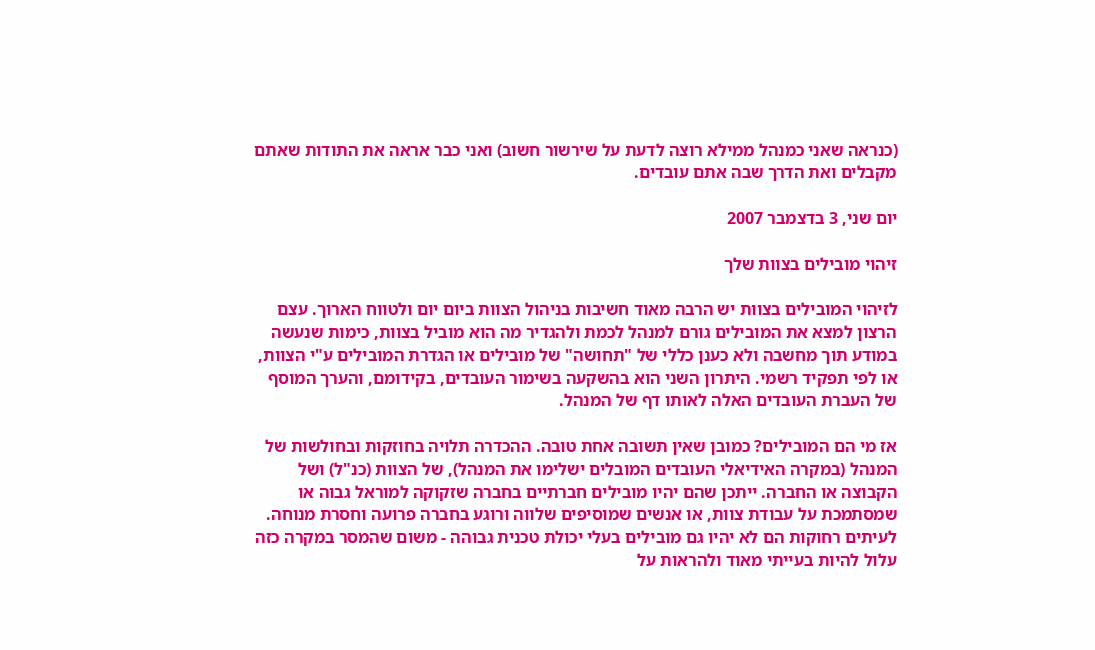(כנראה שאני כמנהל ממילא רוצה לדעת על שירשור חשוב) ואני כבר אראה את התודות שאתם מקבלים ואת הדרך שבה אתם עובדים.

יום שני, 3 בדצמבר 2007

זיהוי מובילים בצוות שלך

לזיהוי המובילים בצוות יש הרבה מאוד חשיבות בניהול הצוות ביום יום ולטווח הארוך. עצם הרצון למצא את המובילים גורם למנהל לכמת ולהגדיר מה הוא מוביל בצוות, כימות שנעשה במודע תוך מחשבה ולא כענן כללי של "תחושה" של מובילים או הגדרת המובילים ע"י הצוות, או לפי תפקיד רשמי. היתרון השני הוא בהשקעה בשימור העובדים, בקידומם, והערך המוסף של העברת העובדים האלה לאותו דף של המנהל.

אז מי הם המובילים? כמובן שאין תשובה אחת טובה. ההכדרה תלויה בחוזקות ובחולשות של המנהל (במקרה האידיאלי העובדים המובלים ישלימו את המנהל), של הצוות (כנ"ל) ושל הקבוצה או החברה. ייתכן שהם יהיו מובילים חברתיים בחברה שזקוקה למוראל גבוה או שמסתמכת על עבודת צוות, או אנשים שמוסיפים שלווה ורוגע בחברה פרועה וחסרת מנוחה. לעיתים רחוקות הם לא יהיו גם מובילים בעלי יכולת טכנית גבוהה - משום שהמסר במקרה כזה עלול להיות בעייתי מאוד ולהראות על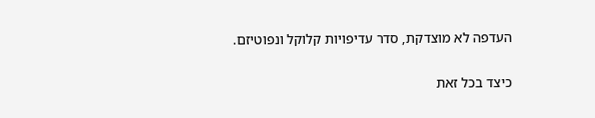העדפה לא מוצדקת, סדר עדיפויות קלוקל ונפוטיזם.

כיצד בכל זאת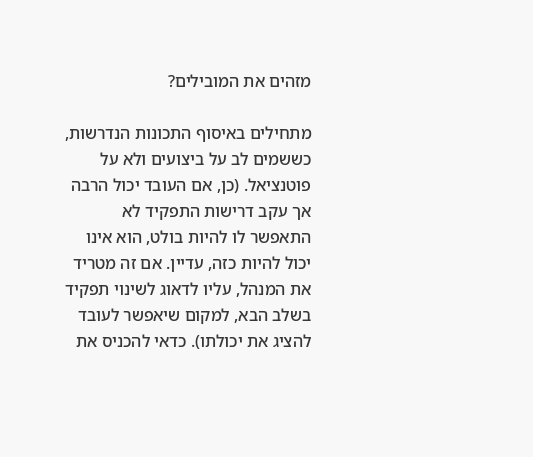מזהים את המובילים?

מתחילים באיסוף התכונות הנדרשות, כששמים לב על ביצועים ולא על פוטנציאל. (כן, אם העובד יכול הרבה אך עקב דרישות התפקיד לא התאפשר לו להיות בולט, הוא אינו יכול להיות כזה, עדיין. אם זה מטריד את המנהל, עליו לדאוג לשינוי תפקיד בשלב הבא, למקום שיאפשר לעובד להציג את יכולתו). כדאי להכניס את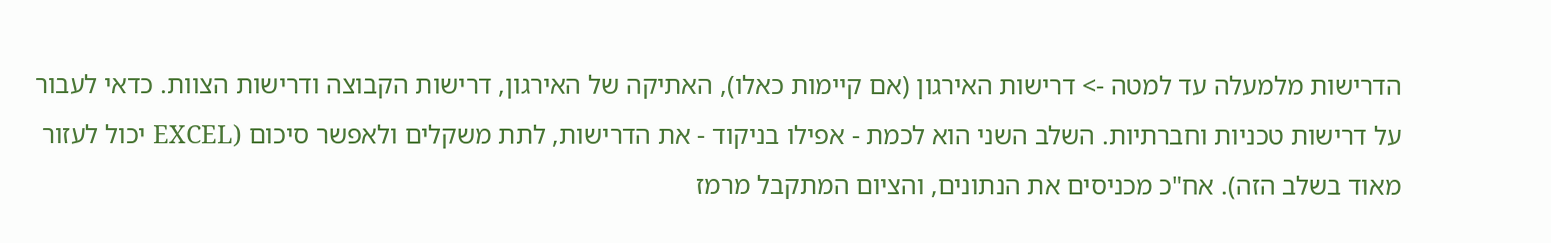הדרישות מלמעלה עד למטה -> דרישות האירגון (אם קיימות כאלו), האתיקה של האירגון, דרישות הקבוצה ודרישות הצוות. כדאי לעבור על דרישות טכניות וחברתיות. השלב השני הוא לכמת - אפילו בניקוד - את הדרישות, לתת משקלים ולאפשר סיכום (EXCEL יכול לעזור מאוד בשלב הזה). אח"כ מכניסים את הנתונים, והציום המתקבל מרמז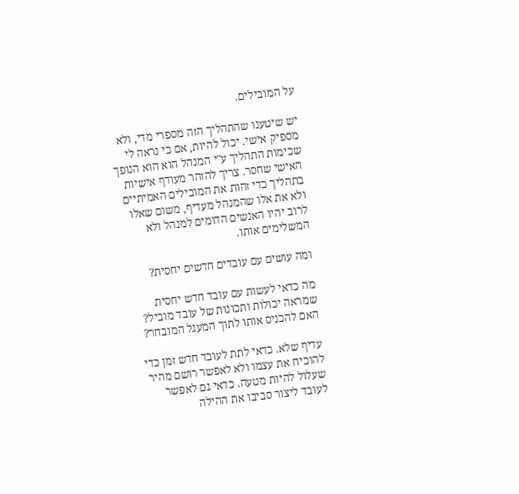על המובילים.

יש שיטענו שהתהליך הזה מספרי מדי, ולא מספיק אישי. יכול להיות, אם כי נראה לי שכימות התהליך ע"י המנהל הוא הוא הנופך האישי שחסר. צריך להזהר מעודף אישיות בתהליך כדי זהות את המובילים האמיתיים ולא את אלו שהמנהל מעדיף, משום שאלו לרוב יהיו האנשים הדומים למנהל ולא המשלימים אותו.

ומה עושים עם עובדים חדשים יחסית?

מה כדאי לעשות עם עובד חדש יחסית שמראה יכולות ותכונות של עובד מוביל? האם להכניס אותו לתוך המעגל המובחר?

עדיף שלא. כדאי לתת לעובד חדש זמן כדי להוכיח את עצמו ולא לאפשר רושם מהיר שעלול להיות מטעה. כדאי גם לאפשר לעובד ליצור סביבו את ההילה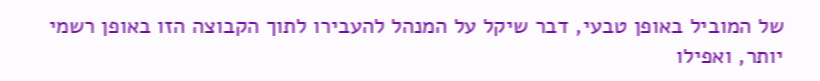של המוביל באופן טבעי, דבר שיקל על המנהל להעבירו לתוך הקבוצה הזו באופן רשמי יותר, ואפילו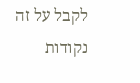לקבל על זה נקודות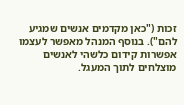זכות ("כאן מקדמים אנשים שמגיע להם"). בנוסף המנהל מאפשר לעצמו אפשרות קידום כלשהי לאנשים מוצלחים לתוך המעגל.